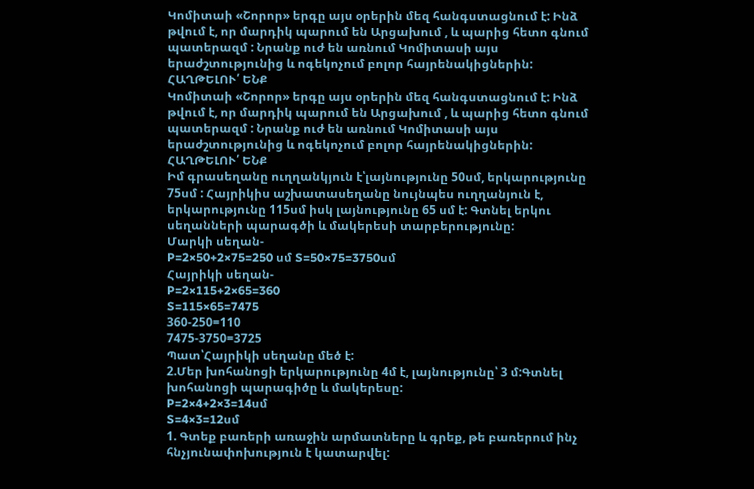Կոմիտաի «Շորոր» երգը այս օրերին մեզ հանգստացնում է: Ինձ թվում է, որ մարդիկ պարում են Արցախում , և պարից հետո գնում պատերազմ : Նրանք ուժ են առնում Կոմիտասի այս երաժշտությունից և ոգեկոչում բոլոր հայրենակիցներին:
ՀԱՂԹԵԼՈՒ՛ ԵՆՔ
Կոմիտաի «Շորոր» երգը այս օրերին մեզ հանգստացնում է: Ինձ թվում է, որ մարդիկ պարում են Արցախում , և պարից հետո գնում պատերազմ : Նրանք ուժ են առնում Կոմիտասի այս երաժշտությունից և ոգեկոչում բոլոր հայրենակիցներին:
ՀԱՂԹԵԼՈՒ՛ ԵՆՔ
Իմ գրասեղանը ուղղանկյուն է՝լայնությունը 50սմ, երկարությունը 75սմ : Հայրիկիս աշխատասեղանը նույնպես ուղղանյուն է, երկարությունը 115սմ իսկ լայնությունը 65 սմ է: Գտնել երկու սեղանների պարագծի և մակերեսի տարբերությունը:
Մարկի սեղան-
P=2×50+2×75=250 սմ S=50×75=3750սմ
Հայրիկի սեղան-
P=2×115+2×65=360
S=115×65=7475
360-250=110
7475-3750=3725
Պատ՝Հայրիկի սեղանը մեծ է:
2.Մեր խոհանոցի երկարությունը 4մ է, լայնությունը՝ 3 մ:Գտնել խոհանոցի պարագիծը և մակերեսը:
P=2×4+2×3=14սմ
S=4×3=12սմ
1. Գտեք բառերի առաջին արմատները և գրեք, թե բառերում ինչ հնչյունափոխություն է կատարվել: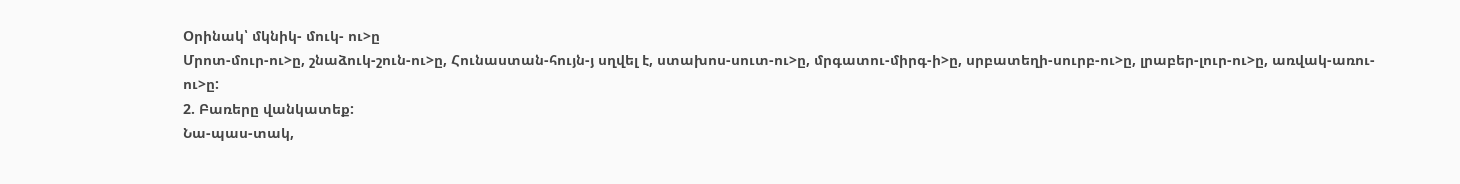Օրինակ՝ մկնիկ- մուկ- ու>ը
Մրոտ-մուր-ու>ը, շնաձուկ-շուն-ու>ը, Հունաստան-հույն-յ սղվել է, ստախոս-սուտ-ու>ը, մրգատու-միրգ-ի>ը, սրբատեղի-սուրբ-ու>ը, լրաբեր-լուր-ու>ը, առվակ-առու-ու>ը:
2. Բառերը վանկատեք:
Նա-պաս-տակ,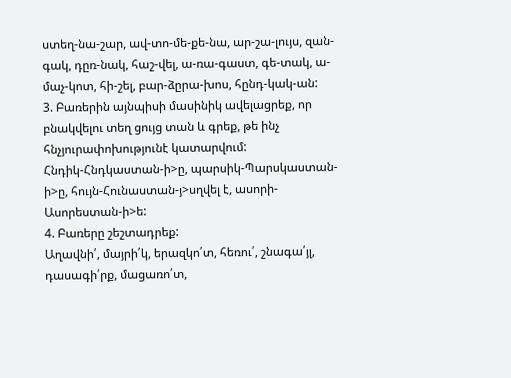ստեղ-նա-շար, ավ-տո-մե-քե-նա, ար-շա-լույս, զան-գակ, դըռ-նակ, հաշ-վել, ա-ռա-գաստ, գե-տակ, ա-մաչ-կոտ, հի-շել, բար-ձըրա-խոս, հընդ-կակ-ան:
3. Բառերին այնպիսի մասինիկ ավելացրեք, որ բնակվելու տեղ ցույց տան և գրեք, թե ինչ հնչյուրափոխությունէ կատարվում:
Հնդիկ-Հնդկաստան-ի>ը, պարսիկ-Պարսկաստան-ի>ը, հույն-Հունաստան-յ>սղվել է, ասորի-Ասորեստան-ի>ե:
4. Բառերը շեշտադրեք:
Աղավնի՛, մայրի՛կ, երազկո՛տ, հեռու՛, շնագա՛յլ, դասագի՛րք, մացառո՛տ,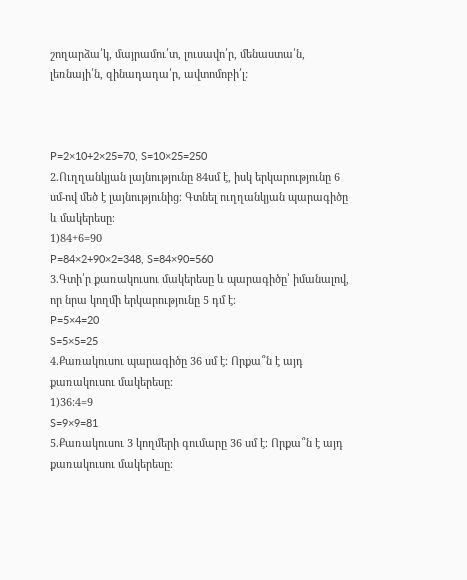շողարձա՛կ, մայրամու՛տ, լուսավո՛ր, մենաստա՛ն, լեռնայի՛ն, զինադադա՛ր, ավտոմոբի՛լ:



P=2×10+2×25=70, S=10×25=250
2.Ուղղանկյան լայնությունը 84սմ է, իսկ երկարությունը 6 սմ-ով մեծ է լայնությունից։ Գտնել ուղղանկյան պարագիծը և մակերեսը։
1)84+6=90
P=84×2+90×2=348, S=84×90=560
3.Գտի՛ր քառակուսու մակերեսը և պարագիծը՝ իմանալով, որ նրա կողմի երկարությունը 5 դմ է։
P=5×4=20
S=5×5=25
4.Քառակուսու պարագիծը 36 սմ է։ Որքա՞ն է այդ քառակուսու մակերեսը։
1)36:4=9
S=9×9=81
5.Քառակուսու 3 կողմերի գումարը 36 սմ է։ Որքա՞ն է այդ քառակուսու մակերեսը։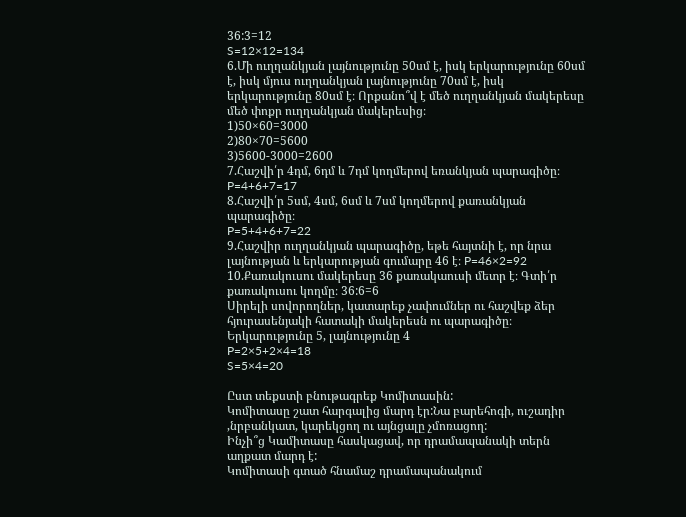36:3=12
S=12×12=134
6.Մի ուղղանկյան լայնությունը 50սմ է, իսկ երկարությունը 60սմ է, իսկ մյուս ուղղանկյան լայնությունը 70սմ է, իսկ երկարությունը 80սմ է։ Որքանո՞վ է մեծ ուղղանկյան մակերեսը մեծ փոքր ուղղանկյան մակերեսից։
1)50×60=3000
2)80×70=5600
3)5600-3000=2600
7.Հաշվի՛ր 4դմ, 6դմ և 7դմ կողմերով եռանկյան պարագիծը։
P=4+6+7=17
8.Հաշվի՛ր 5սմ, 4սմ, 6սմ և 7սմ կողմերով քառանկյան պարագիծը։
P=5+4+6+7=22
9.Հաշվիր ուղղանկյան պարագիծը, եթե հայտնի է, որ նրա լայնության և երկարության գումարը 46 է։ P=46×2=92
10.Քառակուսու մակերեսը 36 քառակաուսի մետր է։ Գտի՛ր քառակուսու կողմը։ 36:6=6
Սիրելի սովորողներ, կատարեք չափումներ ու հաշվեք ձեր հյուրասենյակի հատակի մակերեսն ու պարագիծը։
Երկարությունը 5, լայնությունը 4
P=2×5+2×4=18
S=5×4=20

Ըստ տեքստի բնութագրեք Կոմիտասին:
Կոմիտասը շատ հարգալից մարդ էր:Նա բարեհոգի, ուշադիր ,նրբանկատ, կարեկցող ու այնցալը չմոռացող:
Ինչի՞ց Կամիտասը հասկացավ, որ դրամապանակի տերն աղքատ մարդ է:
Կոմիտասի գտած հնամաշ դրամապանակում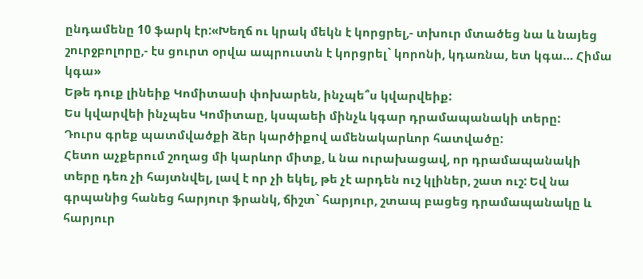ընդամենը 10 ֆարկ էր:«Խեղճ ու կրակ մեկն է կորցրել,- տխուր մտածեց նա և նայեց շուրջբոլորը,- էս ցուրտ օրվա ապրուստն է կորցրել` կորոնի, կդառնա, ետ կգա… Հիմա կգա»
Եթե դուք լինեիք Կոմիտասի փոխարեն, ինչպե՞ս կվարվեիք:
Ես կվարվեի ինչպես Կոմիտաը, կսպաեի մինչև կգար դրամապանակի տերը:
Դուրս գրեք պատմվածքի ձեր կարծիքով ամենակարևոր հատվածը:
Հետո աչքերում շողաց մի կարևոր միտք, և նա ուրախացավ, որ դրամապանակի տերը դեռ չի հայտնվել, լավ է որ չի եկել, թե չէ արդեն ուշ կլիներ, շատ ուշ: Եվ նա գրպանից հանեց հարյուր ֆրանկ, ճիշտ` հարյուր, շտապ բացեց դրամապանակը և հարյուր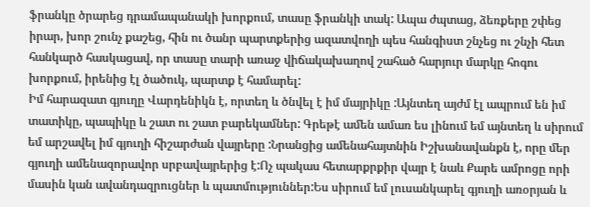ֆրանկը ծրարեց դրամապանակի խորքում, տասը ֆրանկի տակ: Ապա ժպտաց, ձեռքերը շփեց իրար, խոր շունչ քաշեց, հին ու ծանր պարտքերից ազատվողի պես հանգիստ շնչեց ու շնչի հետ հանկարծ հասկացավ, որ տասը տարի առաջ վիճակախաղով շահած հարյուր մարկը հոգու խորքում, իրենից էլ ծածուկ, պարտք է համարել:
Իմ հարազատ գյուղը Վարդենիկն է, որտեղ և ծնվել է իմ մայրիկը :Այնտեղ այժմ էլ ապրում են իմ տատիկը, պապիկը և շատ ու շատ բարեկամներ: Գրեթէ ամեն ամառ ես լինում եմ այնտեղ և սիրում եմ արշավել իմ գյուղի հիշարժան վայրերը :Նրանցից ամենահայտնին Իշխանավանքն է, որը մեր գյուղի ամենազորավոր սրբավայրերից է:Ոչ պակաս հետարքրքիր վայր է նաև Քարե ամրոցը որի մասին կան ավանդազրուցներ և պատմություններ:Ես սիրում եմ լուսանկարել գյուղի առօրյան և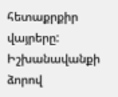հետաքրքիր վայրերը: Իշխանավանքի ձորով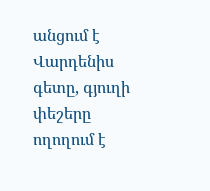անցում է Վարդենիս գետը, գյուղի փեշերը ողողում է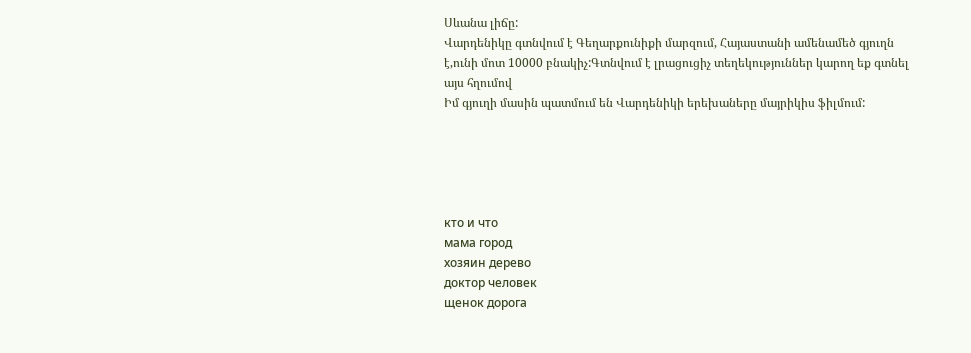Սևանա լիճը:
Վարդենիկը գտնվում է Գեղարքունիքի մարզում, Հայաստանի ամենամեծ գյուղն է,ունի մոտ 10000 բնակիչ:Գտնվում է լրացուցիչ տեղեկություններ կարող եք գտնել այս հղումով
Իմ գյուղի մասին պատմում են Վարդենիկի երեխաները մայրիկիս ֆիլմում:





кто и что
мама город
хозяин дерево
доктор человек
щенок дорога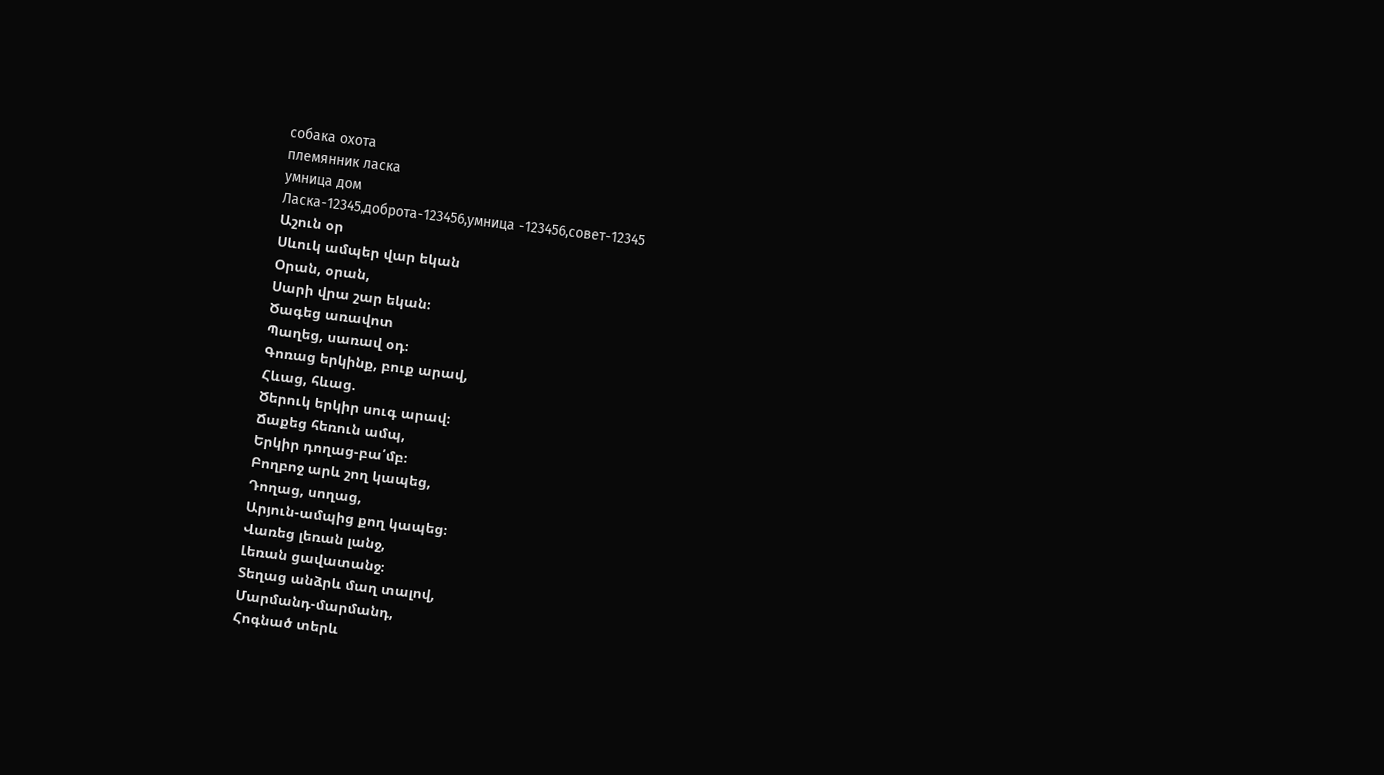собака охота
племянник ласка
умница дом
Ласка-12345,доброта-123456,умница -123456,совет-12345
Աշուն օր
Սևուկ ամպեր վար եկան
Օրան, օրան,
Սարի վրա շար եկան։
Ծագեց առավոտ
Պաղեց, սառավ օդ։
Գոռաց երկինք, բուք արավ,
Հևաց, հևաց.
Ծերուկ երկիր սուգ արավ։
Ճաքեց հեռուն ամպ,
Երկիր դողաց-բա՛մբ։
Բողբոջ արև շող կապեց,
Դողաց, սողաց,
Արյուն-ամպից քող կապեց։
Վառեց լեռան լանջ,
Լեռան ցավատանջ։
Տեղաց անձրև մաղ տալով,
Մարմանդ-մարմանդ,
Հոգնած տերև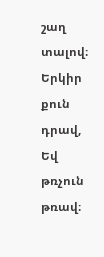շաղ տալով։
Երկիր քուն դրավ,
Եվ թռչուն թռավ։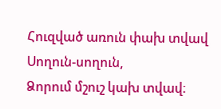Հուզված առուն փախ տվավ
Սողուն-սողուն,
Ձորում մշուշ կախ տվավ։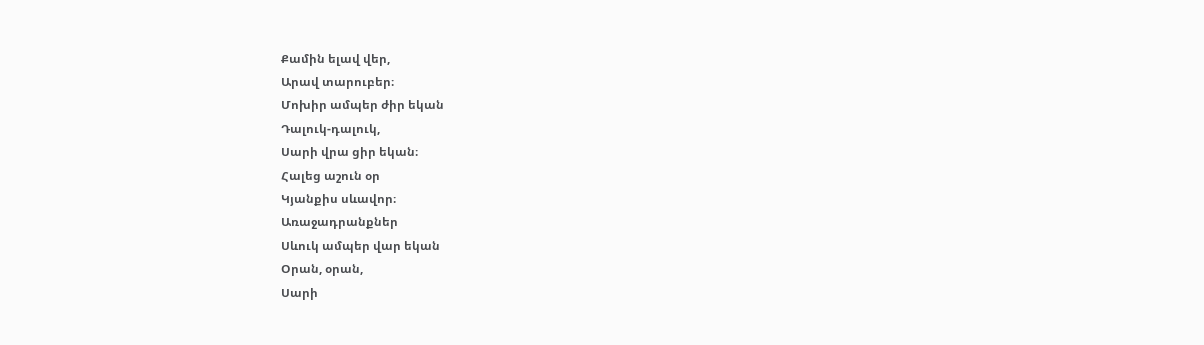Քամին ելավ վեր,
Արավ տարուբեր։
Մոխիր ամպեր ժիր եկան
Դալուկ-դալուկ,
Սարի վրա ցիր եկան։
Հալեց աշուն օր
Կյանքիս սևավոր։
Առաջադրանքներ
Սևուկ ամպեր վար եկան
Օրան, օրան,
Սարի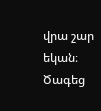վրա շար եկան։
Ծագեց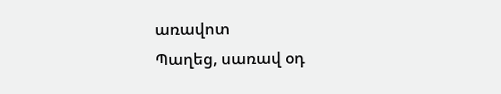առավոտ
Պաղեց, սառավ օդ